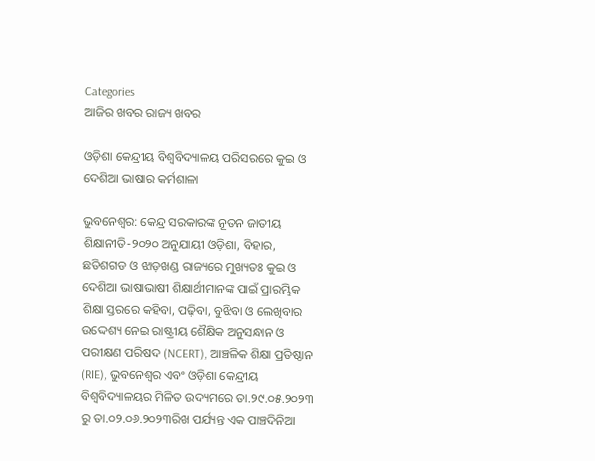Categories
ଆଜିର ଖବର ରାଜ୍ୟ ଖବର

ଓଡ଼ିଶା କେନ୍ଦ୍ରୀୟ ବିଶ୍ବବିଦ୍ୟାଳୟ ପରିସରରେ କୁଇ ଓ ଦେଶିଆ ଭାଷାର କର୍ମଶାଳା

ଭୁବନେଶ୍ଵର: କେନ୍ଦ୍ର ସରକାରଙ୍କ ନୂତନ ଜାତୀୟ ଶିକ୍ଷାନୀତି-୨୦୨୦ ଅନୁଯାୟୀ ଓଡ଼ିଶା, ବିହାର, ଛତିଶଗଡ ଓ ଝାଡ଼ଖଣ୍ଡ ରାଜ୍ୟରେ ମୁଖ୍ୟତଃ କୁଇ ଓ ଦେଶିଆ ଭାଷାଭାଷୀ ଶିକ୍ଷାର୍ଥୀମାନଙ୍କ ପାଇଁ ପ୍ରାରମ୍ଭିକ ଶିକ୍ଷା ସ୍ତରରେ କହିବା, ପଢ଼ିବା, ବୁଝିବା ଓ ଲେଖିବାର ଉଦ୍ଦେଶ୍ୟ ନେଇ ରାଷ୍ଟ୍ରୀୟ ଶୈକ୍ଷିକ ଅନୁସନ୍ଧାନ ଓ ପରୀକ୍ଷଣ ପରିଷଦ (NCERT), ଆଞ୍ଚଳିକ ଶିକ୍ଷା ପ୍ରତିଷ୍ଠାନ (RIE), ଭୁବନେଶ୍ଵର ଏବଂ ଓଡ଼ିଶା କେନ୍ଦ୍ରୀୟ ବିଶ୍ଵବିଦ୍ୟାଳୟର ମିଳିତ ଉଦ୍ୟମରେ ତା.୨୯.୦୫.୨୦୨୩ ରୁ ତା.୦୨.୦୬.୨୦୨୩ରିଖ ପର୍ଯ୍ୟନ୍ତ ଏକ ପାଞ୍ଚଦିନିଆ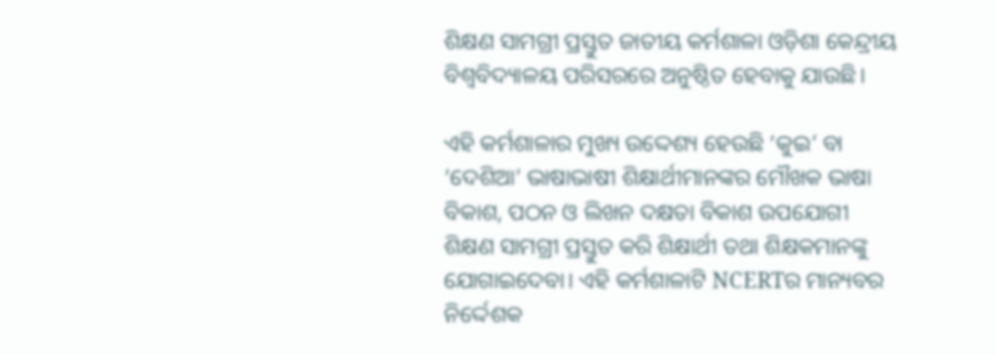ଶିକ୍ଷଣ ସାମଗ୍ରୀ ପ୍ରସ୍ତୁତ ଜାତୀୟ କର୍ମଶାଳା ଓଡ଼ିଶା କେନ୍ଦ୍ରୀୟ ବିଶ୍ଵବିଦ୍ୟାଳୟ ପରିସରରେ ଅନୁଷ୍ଠିତ ହେବାକୁ ଯାଉଛି।

ଏହି କର୍ମଶାଳାର ମୁଖ୍ୟ ଉଦ୍ଦେଶ୍ୟ ହେଉଛି ‘କୁଇ’ ବା ‘ଦେଶିଆ’ ଭାଷାଭାଷୀ ଶିକ୍ଷାର୍ଥୀମାନଙ୍କର ମୌଖକ ଭାଷା ବିକାଶ, ପଠନ ଓ ଲିଖନ ଦକ୍ଷତା ବିକାଶ ଉପଯୋଗୀ ଶିକ୍ଷଣ ସାମଗ୍ରୀ ପ୍ରସ୍ତୁତ କରି ଶିକ୍ଷାର୍ଥୀ ତଥା ଶିକ୍ଷକମାନଙ୍କୁ ଯୋଗାଇଦେବା। ଏହି କର୍ମଶାଳାଟି NCERTର ମାନ୍ୟବର ନିର୍ଦ୍ଦେଶକ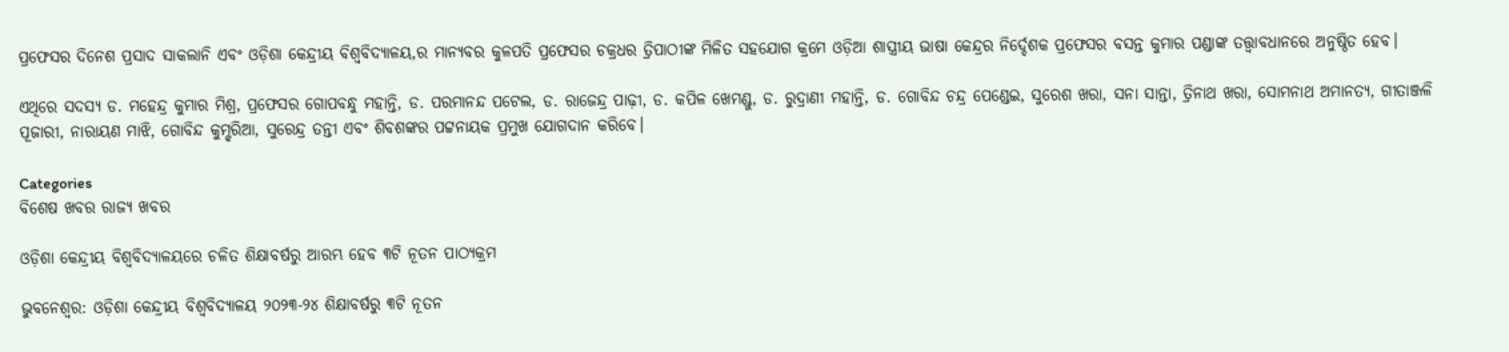ପ୍ରଫେସର ଦିନେଶ ପ୍ରସାଦ ସାକଲାନି ଏବଂ ଓଡ଼ିଶା କେନ୍ଦ୍ରୀୟ ବିଶ୍ଵବିଦ୍ୟାଳୟ,ର ମାନ୍ୟବର କୁଳପତି ପ୍ରଫେସର ଚକ୍ରଧର ତ୍ରିପାଠୀଙ୍କ ମିଳିତ ସହଯୋଗ କ୍ରମେ ଓଡ଼ିଆ ଶାସ୍ତ୍ରୀୟ ଭାଷା କେନ୍ଦ୍ରର ନିର୍ଦ୍ଦେଶକ ପ୍ରଫେସର ବସନ୍ତ କୁମାର ପଣ୍ଡାଙ୍କ ତତ୍ତ୍ଵାବଧାନରେ ଅନୁଷ୍ଠିତ ହେବ।

ଏଥିରେ ସଦସ୍ୟ ଡ. ମହେନ୍ଦ୍ର କୁମାର ମିଶ୍ର, ପ୍ରଫେସର ଗୋପବନ୍ଧୁ ମହାନ୍ତି, ଡ. ପରମାନନ୍ଦ ପଟେଲ, ଡ. ରାଜେନ୍ଦ୍ର ପାଢ଼ୀ, ଡ. କପିଳ ଖେମଣ୍ଡୁ, ଡ. ରୁଦ୍ରାଣୀ ମହାନ୍ତି, ଡ. ଗୋବିନ୍ଦ ଚନ୍ଦ୍ର ପେଣ୍ଡେଇ, ସୁରେଶ ଖରା, ସନା ସାନ୍ତା, ତ୍ରିନାଥ ଖରା, ସୋମନାଥ ଅମାନତ୍ୟ, ଗୀତାଞ୍ଜଳି ପୂଜାରୀ, ନାରାୟଣ ମାଝି, ଗୋବିନ୍ଦ କୁମ୍ଝରିଆ, ସୁରେନ୍ଦ୍ର ତନ୍ତୀ ଏବଂ ଶିବଶଙ୍କର ପଟ୍ଟନାୟକ ପ୍ରମୁଖ ଯୋଗଦାନ କରିବେ।

Categories
ବିଶେଷ ଖବର ରାଜ୍ୟ ଖବର

ଓଡ଼ିଶା କେନ୍ଦ୍ରୀୟ ବିଶ୍ୱବିଦ୍ୟାଳୟରେ ଚଳିତ ଶିକ୍ଷାବର୍ଷରୁ ଆରମ୍ଭ ହେବ ୩ଟି ନୂତନ ପାଠ୍ୟକ୍ରମ

ଭୁବନେଶ୍ବର: ଓଡ଼ିଶା କେନ୍ଦ୍ରୀୟ ବିଶ୍ୱବିଦ୍ୟାଳୟ ୨୦୨୩-୨୪ ଶିକ୍ଷାବର୍ଷରୁ ୩ଟି ନୂତନ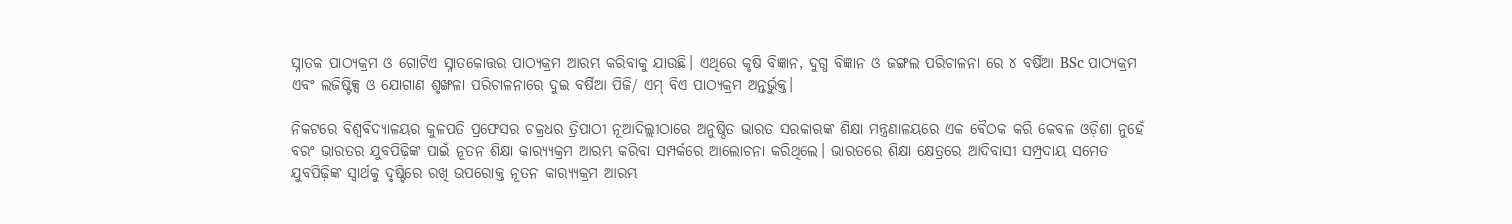ସ୍ନାତକ ପାଠ୍ୟକ୍ରମ ଓ ଗୋଟିଏ ସ୍ନାତକୋତ୍ତର ପାଠ୍ୟକ୍ରମ ଆରମ୍ଭ କରିବାକୁ ଯାଉଛି। ଏଥିରେ କୃଷି ବିଜ୍ଞାନ, ଦୁଗ୍ଧ ବିଜ୍ଞାନ ଓ ଜଙ୍ଗଲ ପରିଚାଳନା ରେ ୪ ବର୍ଷିଆ BSc ପାଠ୍ୟକ୍ରମ ଏବଂ ଲଜିଷ୍ଟିକ୍ସ ଓ ଯୋଗାଣ ଶୃଙ୍ଖଳା ପରିଚାଳନାରେ ଦୁଇ ବର୍ଷିଆ ପିଜି/ ଏମ୍ ବିଏ ପାଠ୍ୟକ୍ରମ ଅନ୍ତର୍ଭୁକ୍ତ।

ନିକଟରେ ବିଶ୍ୱବିଦ୍ୟାଳୟର କୁଳପତି ପ୍ରଫେସର ଚକ୍ରଧର ତ୍ରିପାଠୀ ନୂଆଦିଲ୍ଲୀଠାରେ ଅନୁଷ୍ଠିତ ଭାରତ ସରକାରଙ୍କ ଶିକ୍ଷା ମନ୍ତ୍ରଣାଳୟରେ ଏକ ବୈଠକ କରି କେବଳ ଓଡ଼ିଶା ନୁହେଁ ବରଂ ଭାରତର ଯୁବପିଢ଼ିଙ୍କ ପାଇଁ ନୂତନ ଶିକ୍ଷା କାର‌୍ୟ୍ୟକ୍ରମ ଆରମ୍ଭ କରିବା ସମ୍ପର୍କରେ ଆଲୋଚନା କରିଥିଲେ। ଭାରତରେ ଶିକ୍ଷା କ୍ଷେତ୍ରରେ ଆଦିବାସୀ ସମ୍ପ୍ରଦାୟ ସମେତ ଯୁବପିଢ଼ିଙ୍କ ସ୍ୱାର୍ଥକୁ ଦୃଷ୍ଟିରେ ରଖି ଉପରୋକ୍ତ ନୂତନ କାର‌୍ୟ୍ୟକ୍ରମ ଆରମ୍ଭ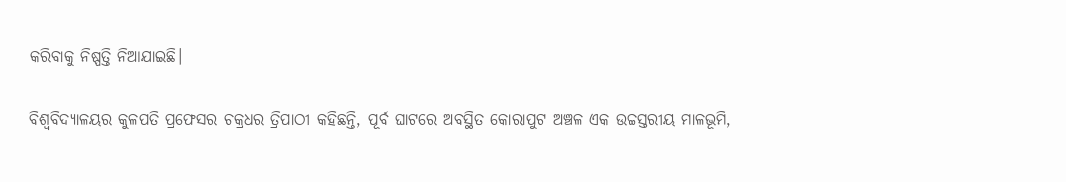କରିବାକୁ ନିଷ୍ପତ୍ତି ନିଆଯାଇଛି।

ବିଶ୍ୱବିଦ୍ୟାଳୟର କୁଳପତି ପ୍ରଫେସର ଚକ୍ରଧର ତ୍ରିପାଠୀ କହିଛନ୍ତି, ପୂର୍ବ ଘାଟରେ ଅବସ୍ଥିତ କୋରାପୁଟ ଅଞ୍ଚଳ ଏକ ଉଚ୍ଚସ୍ତରୀୟ ମାଳଭୂମି,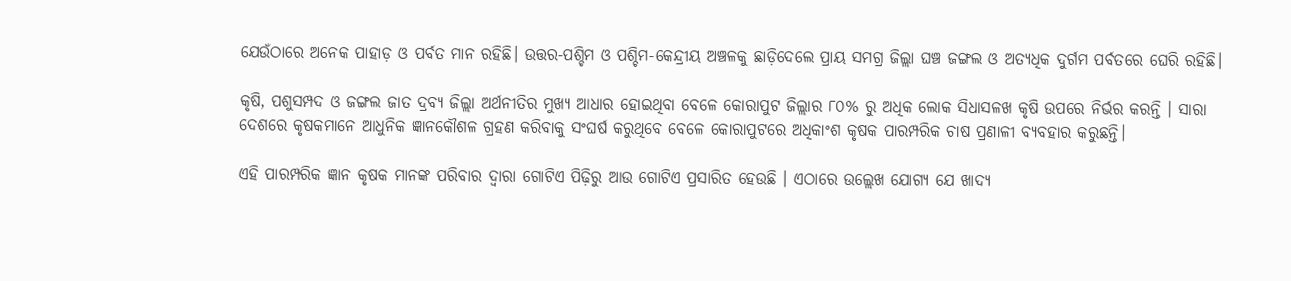ଯେଉଁଠାରେ ଅନେକ ପାହାଡ଼ ଓ ପର୍ବତ ମାନ ରହିଛି। ଉତ୍ତର-ପଶ୍ଚିମ ଓ ପଶ୍ଚିମ-କେନ୍ଦ୍ରୀୟ ଅଞ୍ଚଳକୁ ଛାଡ଼ିଦେଲେ ପ୍ରାୟ ସମଗ୍ର ଜିଲ୍ଲା ଘଞ୍ଚ ଜଙ୍ଗଲ ଓ ଅତ୍ୟଧିକ ଦୁର୍ଗମ ପର୍ବତରେ ଘେରି ରହିଛି।

କୃଷି, ପଶୁସମ୍ପଦ ଓ ଜଙ୍ଗଲ ଜାତ ଦ୍ରବ୍ୟ ଜିଲ୍ଲା ଅର୍ଥନୀତିର ମୁଖ୍ୟ ଆଧାର ହୋଇଥିବା ବେଳେ କୋରାପୁଟ ଜିଲ୍ଲାର ୮୦% ରୁ ଅଧିକ ଲୋକ ସିଧାସଳଖ କୃଷି ଉପରେ ନିର୍ଭର କରନ୍ତି । ସାରା ଦେଶରେ କୃଷକମାନେ ଆଧୁନିକ ଜ୍ଞାନକୌଶଳ ଗ୍ରହଣ କରିବାକୁ ସଂଘର୍ଷ କରୁଥିବେ ବେଳେ କୋରାପୁଟରେ ଅଧିକାଂଶ କୃଷକ ପାରମ୍ପରିକ ଚାଷ ପ୍ରଣାଳୀ ବ୍ୟବହାର କରୁଛନ୍ତି।

ଏହି ପାରମ୍ପରିକ ଜ୍ଞାନ କୃଷକ ମାନଙ୍କ ପରିବାର ଦ୍ୱାରା ଗୋଟିଏ ପିଢ଼ିରୁ ଆଉ ଗୋଟିଏ ପ୍ରସାରିତ ହେଉଛି । ଏଠାରେ ଉଲ୍ଲେଖ ଯୋଗ୍ୟ ଯେ ଖାଦ୍ୟ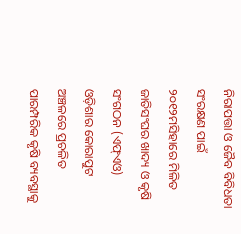ନିରାପତ୍ତା ଓ ଜୈବ ବିବିଧତା ସଂରକ୍ଷଣ ପାଇଁ ୨୦୧୨ମସିହାରେ ମିଳିତ ଜାତିସଂଘର ଖାଦ୍ୟ ଓ କୃଷି ସଂଗଠନ (ଏଫ୍ଏଓ) ଓଡ଼ିଶାର କୋରାପୁଟ ଅଞ୍ଚଳରେ ପ୍ରଚଳିତ ପାରମ୍ପରିକ କୃଷି ବ୍ୟବସ୍ଥାକୁ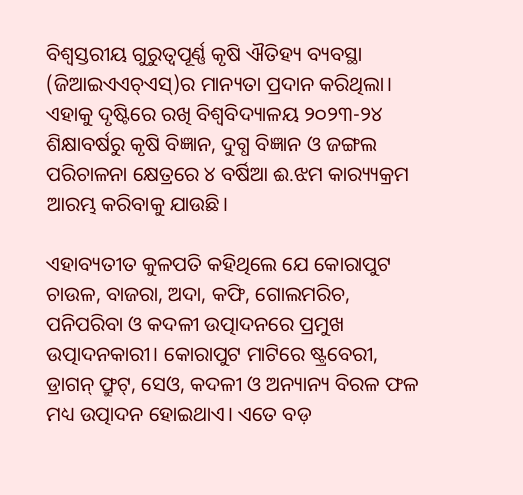ବିଶ୍ୱସ୍ତରୀୟ ଗୁରୁତ୍ୱପୂର୍ଣ୍ଣ କୃଷି ଐତିହ୍ୟ ବ୍ୟବସ୍ଥା (ଜିଆଇଏଏଚ୍ଏସ୍)ର ମାନ୍ୟତା ପ୍ରଦାନ କରିଥିଲା। ଏହାକୁ ଦୃଷ୍ଟିରେ ରଖି ବିଶ୍ୱବିଦ୍ୟାଳୟ ୨୦୨୩-୨୪ ଶିକ୍ଷାବର୍ଷରୁ କୃଷି ବିଜ୍ଞାନ, ଦୁଗ୍ଧ ବିଜ୍ଞାନ ଓ ଜଙ୍ଗଲ ପରିଚାଳନା କ୍ଷେତ୍ରରେ ୪ ବର୍ଷିଆ ଈ.ଝମ କାର‌୍ୟ୍ୟକ୍ରମ ଆରମ୍ଭ କରିବାକୁ ଯାଉଛି।

ଏହାବ୍ୟତୀତ କୁଳପତି କହିଥିଲେ ଯେ କୋରାପୁଟ ଚାଉଳ, ବାଜରା, ଅଦା, କଫି, ଗୋଲମରିଚ, ପନିପରିବା ଓ କଦଳୀ ଉତ୍ପାଦନରେ ପ୍ରମୁଖ ଉତ୍ପାଦନକାରୀ। କୋରାପୁଟ ମାଟିରେ ଷ୍ଟ୍ରବେରୀ, ଡ୍ରାଗନ୍ ଫ୍ରୁଟ୍, ସେଓ, କଦଳୀ ଓ ଅନ୍ୟାନ୍ୟ ବିରଳ ଫଳ ମଧ୍ୟ ଉତ୍ପାଦନ ହୋଇଥାଏ। ଏତେ ବଡ଼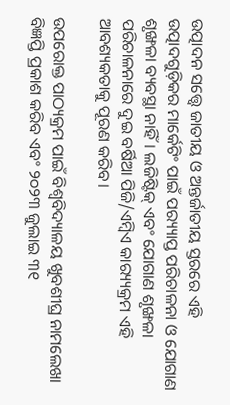ଉତ୍ପାଦନ ସତ୍ତ୍ୱେ ଜାତୀୟ ଓ ଅନ୍ତର୍ଜାତୀୟ ସ୍ତରରେ ଏହି ଉତ୍ପାଦଗୁଡ଼ିକର ମାର୍କେଟିଂ ପାଇଁ ପର‌୍ୟ୍ୟାପ୍ତ ପରିଚାଳନା ଓ ଯୋଗାଣ ଶୃଙ୍ଖଳା ବ୍ୟବସ୍ଥା ନାହିଁ। ଲଜିଷ୍ଟିକ୍ ଏବଂ ଯୋଗାଣ ଶୃଙ୍ଖଳା ପରିଚାଳନାରେ ଦୁଇ ବର୍ଷିଆ ପିଜି/ଏମ୍ବିଏ କାର‌୍ୟ୍ୟକ୍ରମ ଏହି ଆବଶ୍ୟକତାକୁ ପୂରଣ କରିବ।

ଉପରୋକ୍ତ ପାଠ୍ୟକ୍ରମ ପାଇଁ ବିଶ୍ୱବିଦ୍ୟାଳୟ ଖୁବଶୀଘ୍ର ନାମଲେଖା ବିଜ୍ଞପ୍ତି ପ୍ରକାଶ କରିବ ଏବଂ ୨୦୨୩ ଜୁଲାଇ ୩୧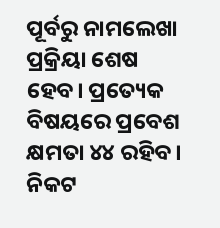ପୂର୍ବରୁ ନାମଲେଖା ପ୍ରକ୍ରିୟା ଶେଷ ହେବ। ପ୍ରତ୍ୟେକ ବିଷୟରେ ପ୍ରବେଶ କ୍ଷମତା ୪୪ ରହିବ। ନିକଟ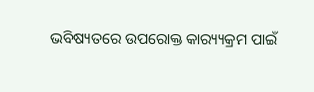ଭବିଷ୍ୟତରେ ଉପରୋକ୍ତ କାର‌୍ୟ୍ୟକ୍ରମ ପାଇଁ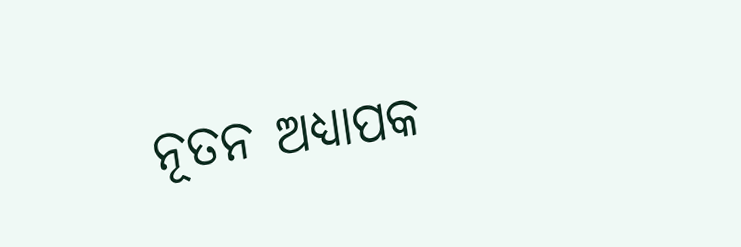ନୂତନ ଅଧ୍ୟାପକ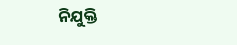ନିଯୁକ୍ତି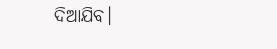ଦିଆଯିବ।